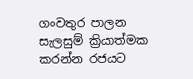ගංවතුර පාලන සැලසුම් ක්‍රියාත්මක කරන්න රජයට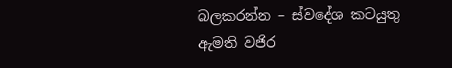බලකරන්න – ස්වදේශ කටයුතු ඇමති වජිර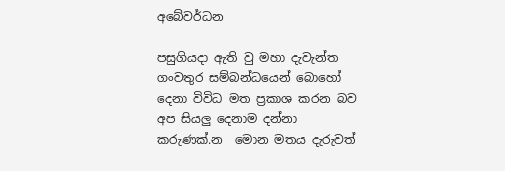අබේවර්ධන

පසුගියදා ඇති වු මහා දැවැන්ත ගංවතුර සම්බන්ධයෙන් බොහෝ දෙනා විවිධ මත ප්‍රකාශ කරන බව අප සියලු දෙනාම දන්නා කරුණක්.න  මොන මතය දැරුවත්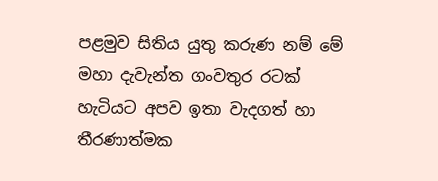පළමුව සිතිය යුතු කරුණ නම් මේ මහා දැවැන්ත ගංවතුර රටක් හැටියට අපව ඉතා වැදගත් හා තීරණාත්මක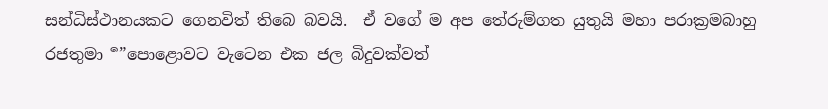සන්ධිස්ථානයකට ගෙනවිත් තිබෙ බවයි.  ඒ වගේ ම අප තේරුම්ගත යුතුයි මහා පරාක්‍රමබාහු රජතුමා  ර්‍”පොළොවට වැටෙන එක ජල බිදුවක්වත්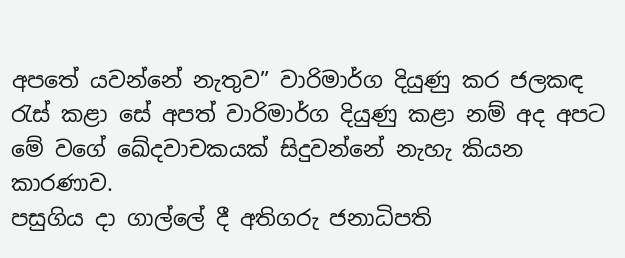අපතේ යවන්නේ නැතුව” වාරිමාර්ග දියුණු කර ජලකඳ රැස් කළා සේ අපත් වාරිමාර්ග දියුණු කළා නම් අද අපට මේ වගේ ඛේදවාචකයක් සිදුවන්නේ නැහැ කියන කාරණාව.
පසුගිය දා ගාල්ලේ දී අතිගරු ජනාධිපති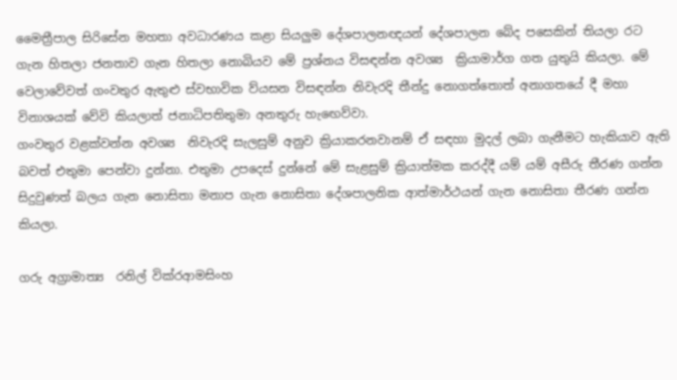මෛත්‍රීපාල සිරිසේන මහතා අවධාරණය කළා සියලුම දේශපාලනඥයන් දේශපාලන බේද පසෙකින් තියලා රට ගැන හිතලා ජනතාව ගැන හිතලා නොබියව මේ ප්‍රශ්නය විසඳන්න අවශ්‍ය  ක්‍රියාමාර්ග ගත යුතුයි කියලා. මේ වෙලාවේවත් ගංවතුර ඇතුළු ස්වභාවික ව්යසන විසඳන්න නිවැරදි තීන්දු නොගත්තොත් අනාගතයේ දී මහා විනාශයක් වේවි කියලාත් ජනාධිපතිතුමා අනතුරු හැඟෙව්වා.
ගංවතුර වළක්වන්න අවශ්‍ය  නිවැරදි සැලසුම් අනුව ක්‍රියාකරනවානම් ඒ සඳහා මුදල් ලබා ගැනීමට හැකියාව ඇති බවත් එතුමා පෙන්වා දුන්නා. එතුමා උපදෙස් දුන්නේ මේ සැළසුම් ක්‍රියාත්මක කරද්දී යම් යම් අසීරු තීරණ ගන්න සිදුවුණත් බලය ගැන නොසිතා මනාප ගැන නොසිතා දේශපාලනික ආත්මාර්ථයන් ගැන නොසිතා තීරණ ගන්න කියලා.

ගරු අග්‍රාමාත්‍ය  රනිල් වික්රආමසිංහ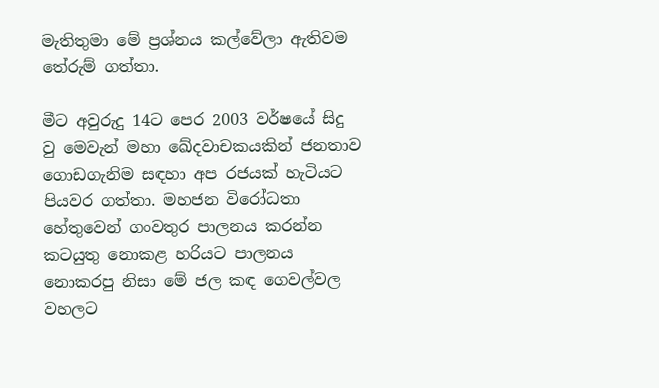මැතිතුමා මේ ප්‍රශ්නය කල්වේලා ඇතිවම තේරුම් ගත්තා.

මීට අවුරුදු 14ට පෙර 2003 වර්ෂයේ සිදු වු මෙවැන් මහා ඛේදවාචකයකින් ජනතාව ගොඩගැනිම සඳහා අප රජයක් හැටියට පියවර ගත්තා. මහජන විරෝධතා හේතුවෙන් ගංවතුර පාලනය කරන්න කටයුතු නොකළ හරියට පාලනය නොකරපු නිසා මේ ජල කඳ ගෙවල්වල වහලට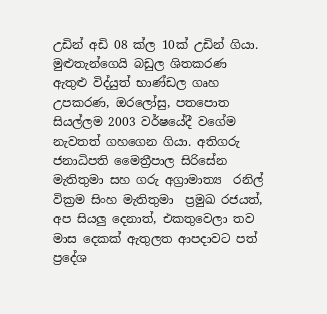උඩින් අඩි 08 ක්ල 10ක් උඩින් ගියා. මුළුතැන්ගෙයි බඩුල ශිතකරණ ඇතුළු විද්යුත් භාණ්ඩල ගෘහ උපකරණ, ඔරලෝසු, පතපොත සියල්ලම 2003 වර්ෂයේදී වගේම නැවතත් ගහගෙන ගියා. අතිගරු ජනාධිපති මෛත්‍රීපාල සිරිසේන මැතිතුමා සහ ගරු අග්‍රාමාත්‍ය  රනිල් වික්‍රම සිංහ මැතිතුමා  ප්‍රමුඛ රජයත්, අප සියලු දෙනාත්, එකතුවෙලා තව මාස දෙකක් ඇතුලත ආපදාවට පත් ප්‍රදේශ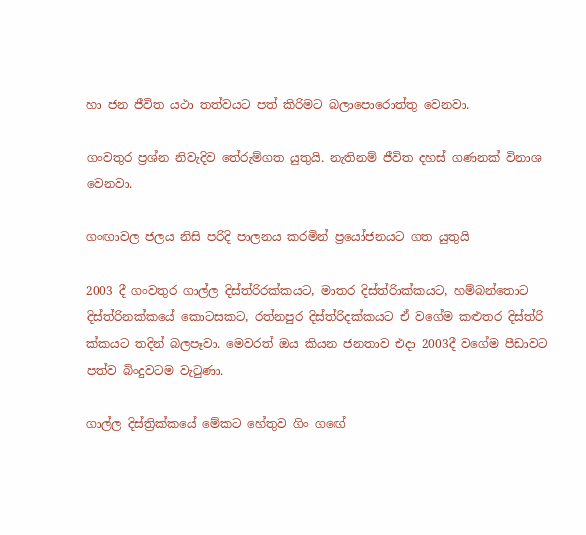හා ජන ජීවිත යථා තත්වයට පත් කිරිමට බලාපොරොත්තු වෙනවා.

ගංවතුර ප්‍රශ්න නිවැදිව තේරුම්ගත යුතුයි. නැතිනම් ජීවිත දහස් ගණනක් විනාශ වෙනවා.

ගංඟාවල ජලය නිසි පරිදි පාලනය කරමින් ප්‍රයෝජනයට ගත යුතුයි

2003 දී ගංවතුර ගාල්ල දිස්ත්රිරක්කයට, මාතර දිස්ත්රිාක්කයට, හම්බන්තොට දිස්ත්රිනක්කයේ කොටසකට, රත්නපුර දිස්ත්රිදක්කයට ඒ වගේම කළුතර දිස්ත්රි ක්කයට තදින් බලපෑවා. මෙවරත් ඔය කියන ජනතාව එදා 2003දී වගේම පීඩාවට පත්ව බිංදුවටම වැටුණා.

ගාල්ල දිස්ත්‍රික්කයේ මේකට හේතුව ගිං ගඟේ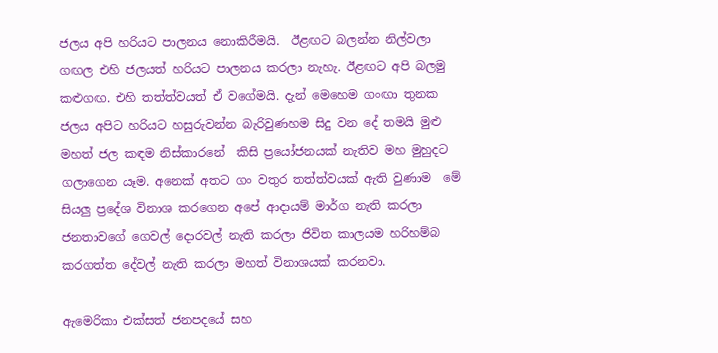ජලය අපි හරියට පාලනය නොකිරීමයි.  ඊළඟට බලන්න නිල්වලා ගඟල එහි ජලයත් හරියට පාලනය කරලා නැහැ. ඊළඟට අපි බලමු කළුගඟ. එහි තත්ත්වයත් ඒ වගේමයි. දැන් මෙහෙම ගංඟා තුනක ජලය අපිට හරියට හසුරුවන්න බැරිවුණහම සිදු වන දේ තමයි මුළු මහත් ජල කඳම නිස්කාරනේ  කිසි ප්‍රයෝජනයක් නැතිව මහ මුහුදට ගලාගෙන යෑම. අනෙක් අතට ගං වතුර තත්ත්වයක් ඇති වුණාම  මේ සියලු ප්‍රදේශ විනාශ කරගෙන අපේ ආදායම් මාර්ග නැති කරලා ජනතාවගේ ගෙවල් දොරවල් නැති කරලා ජිවිත කාලයම හරිහම්බ කරගත්ත දේවල් නැති කරලා මහත් විනාශයක් කරනවා.

ඇමෙරිකා එක්සත් ජනපදයේ සහ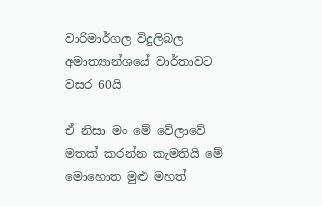වාරිමාර්ගල විදුලිබල අමාත්‍යාන්ශයේ වාර්තාවට වසර 60යි

ඒ නිසා මං මේ වේලාවේ මතක් කරන්න කැමතියි මේ මොහොත මුළු මහත්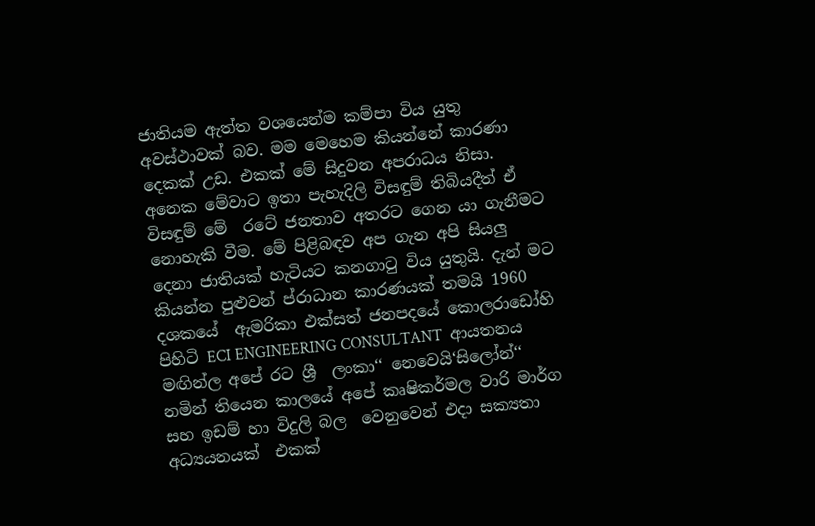ජාතියම ඇත්ත වශයෙන්ම කම්පා විය යුතු අවස්ථාවක් බව. මම මෙහෙම කියන්නේ කාරණා දෙකක් උඩ. එකක් මේ සිදුවන අපරාධය නිසා. අනෙක මේවාට ඉතා පැහැදිලි විසඳුම් තිබියදීත් ඒ විසඳුම් මේ  රටේ ජනතාව අතරට ගෙන යා ගැනීමට නොහැකි වීම. මේ පිළිබඳව අප ගැන අපි සියලු දෙනා ජාතියක් හැටියට කනගාටු විය යුතුයි. දැන් මට කියන්න පුළුවන් ප්රාධාන කාරණයක් තමයි 1960 දශකයේ  ඇමරිකා එක්සත් ජනපදයේ කොලරාඩෝහි පිහිටි ECI ENGINEERING CONSULTANT  ආයතනය මඟින්ල අපේ රට ශ්‍රී  ලංකා‘‘ නෙවෙයි‘සිලෝන්‘‘ නමින් තියෙන කාලයේ අපේ කෘෂිකර්මල වාරි මාර්ග සහ ඉඩම් හා විදුලි බල  වෙනුවෙන් එදා සක්‍යතා අධ්‍යයනයක්  එකක්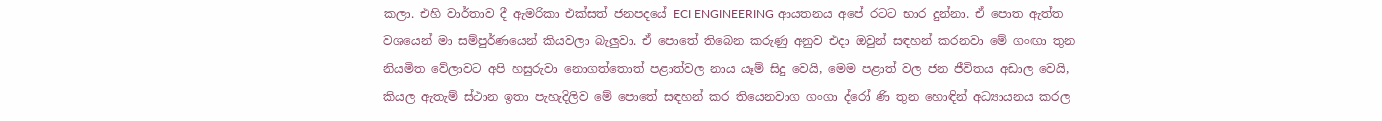කලා. එහි වාර්තාව දී ඇමරිකා එක්සත් ජනපදයේ ECI ENGINEERING ආයතනය අපේ රටට භාර දුන්නා. ඒ පොත ඇත්ත වශයෙන් මා සම්පුර්ණයෙන් කියවලා බැලුවා. ඒ පොතේ තිබෙන කරුණු අනුව එදා ඔවුන් සඳහන් කරනවා මේ ගංඟා තුන නියමිත වේලාවට අපි හසුරුවා නොගත්තොත් පළාත්වල නාය යෑම් සිදු වෙයි, මෙම පළාත් වල ජන ජීවිතය අඩාල වෙයි, කියල ඇතැම් ස්ථාන ඉතා පැහැදිලිව මේ පොතේ සඳහන් කර තියෙනවාග ගංගා ද්රෝ ණි තුන හොඳින් අධ්‍යායනය කරල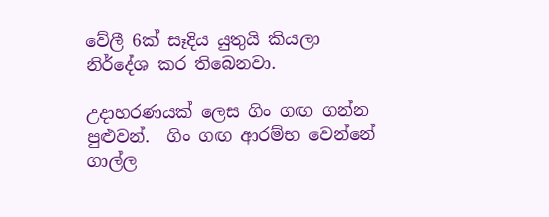වේලී 6ක් සෑදිය යුතුයි කියලා නිර්දේශ කර තිබෙනවා.

උදාහරණයක් ලෙස ගිං ගඟ ගන්න පුළුවන්.  ගිං ගඟ ආරම්භ වෙන්නේ ගාල්ල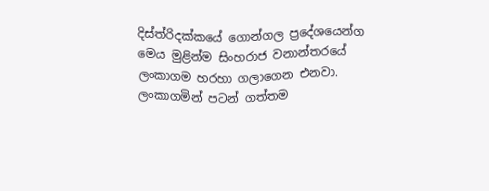දිස්ත්රිදක්කයේ ගොන්ගල ප්‍රදේශයෙන්ග මෙය මුළින්ම සිංහරාජ වනාන්තරයේ ලංකාගම හරහා ගලාගෙන එනවා. ලංකාගමින් පටන් ගත්තම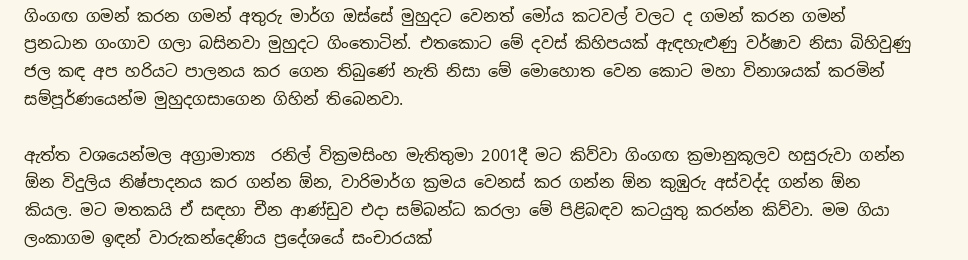ගිංගඟ ගමන් කරන ගමන් අතුරු මාර්ග ඔස්සේ මුහුදට වෙනත් මෝය කටවල් වලට ද ගමන් කරන ගමන් ප්‍රනධාන ගංගාව ගලා බසිනවා මුහුදට ගිංතොටින්. එතකොට මේ දවස් කිහිපයක් ඇඳහැළුණු වර්ෂාව නිසා බිහිවුණු ජල කඳ අප හරියට පාලනය කර ගෙන තිබුණේ නැති නිසා මේ මොහොත වෙන කොට මහා විනාශයක් කරමින් සම්පූර්ණයෙන්ම මුහුදගසාගෙන ගිහින් තිබෙනවා.

ඇත්ත වශයෙන්මල අග්‍රාමාත්‍ය  රනිල් වික්‍රමසිංහ මැතිතුමා 2001දී මට කිව්වා ගිංගඟ ක්‍රමානුකූලව හසුරුවා ගන්න ඕන විදුලිය නිෂ්පාදනය කර ගන්න ඕන, වාරිමාර්ග ක්‍රමය වෙනස් කර ගන්න ඕන කුඹුරු අස්වද්ද ගන්න ඕන කියල. මට මතකයි ඒ සඳහා චීන ආණ්ඩුව එදා සම්බන්ධ කරලා මේ පිළිබඳව කටයුතු කරන්න කිව්වා. මම ගියා ලංකාගම ඉඳන් වාරුකන්දෙණිය ප්‍රදේශයේ සංචාරයක්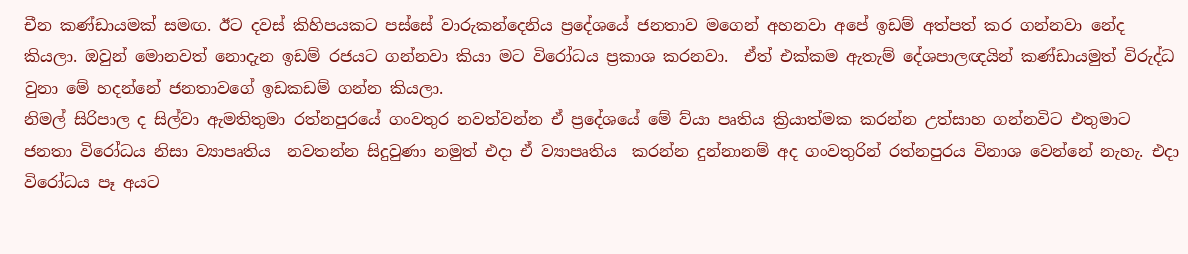චීන කණ්ඩායමක් සමඟ. ඊට දවස් කිහිපයකට පස්සේ වාරුකන්දෙනිය ප්‍රදේශයේ ජනතාව මගෙන් අහනවා අපේ ඉඩම් අත්පත් කර ගන්නවා නේද කියලා. ඔවුන් මොනවත් නොදැන ඉඩම් රජයට ගන්නවා කියා මට විරෝධය ප්‍රකාශ කරනවා.  ඒත් එක්කම ඇතැම් දේශපාලඥයින් කණ්ඩායමුත් විරුද්ධ වුනා මේ හදන්නේ ජනතාවගේ ඉඩකඩම් ගන්න කියලා.
නිමල් සිරිපාල ද සිල්වා ඇමතිතුමා රත්නපුරයේ ගංවතුර නවත්වන්න ඒ ප්‍රදේශයේ මේ ව්යා පෘතිය ක්‍රියාත්මක කරන්න උත්සාහ ගන්නවිට එතුමාට ජනතා විරෝධය නිසා ව්‍යාපෘතිය  නවතන්න සිදුවුණා නමුත් එදා ඒ ව්‍යාපෘතිය  කරන්න දුන්නානම් අද ගංවතුරින් රත්නපුරය විනාශ වෙන්නේ නැහැ. එදා විරෝධය පෑ අයට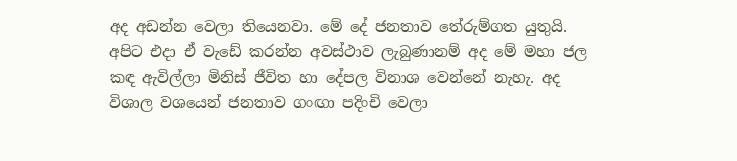අද අඩන්න වෙලා තියෙනවා. මේ දේ ජනතාව තේරුම්ගත යුතුයි.
අපිට එදා ඒ වැඩේ කරන්න අවස්ථාව ලැබුණානම් අද මේ මහා ජල කඳ ඇවිල්ලා මිනිස් ජීවිත හා දේපල විනාශ වෙන්නේ නැහැ. අද විශාල වශයෙන් ජනතාව ගංඟා පදිංචි වෙලා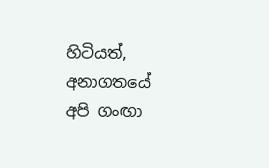හිටියත්, අනාගතයේ අපි ගංඟා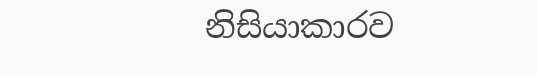නිසියාකාරව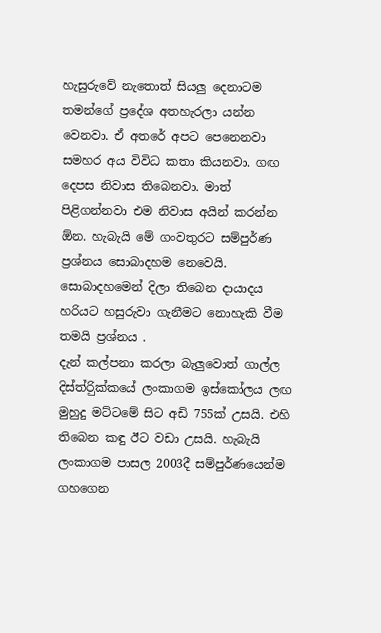හැසුරුවේ නැතොත් සියලු දෙනාටම තමන්ගේ ප්‍රදේශ අතහැරලා යන්න වෙනවා. ඒ අතරේ අපට පෙනෙනවා සමහර අය විවිධ කතා කියනවා. ගඟ දෙපස නිවාස තිබෙනවා. මාත් පිළිගන්නවා එම නිවාස අයින් කරන්න ඕන. හැබැයි මේ ගංවතුරට සම්පුර්ණ ප්‍රශ්නය සොබාදහම නෙවෙයි. සොබාදහමෙන් දිලා තිබෙන දායාදය හරියට හසුරුවා ගැනීමට නොහැකි වීම තමයි ප්‍රශ්නය .
දැන් කල්පනා කරලා බැලුවොත් ගාල්ල දිස්ත්රිුක්කයේ ලංකාගම ඉස්කෝලය ලඟ මුහුදු මට්ටමේ සිට අඩි 755ක් උසයි. එහි තිබෙන කඳු ඊට වඩා උසයි. හැබැයි ලංකාගම පාසල 2003දී සම්පුර්ණයෙන්ම ගහගෙන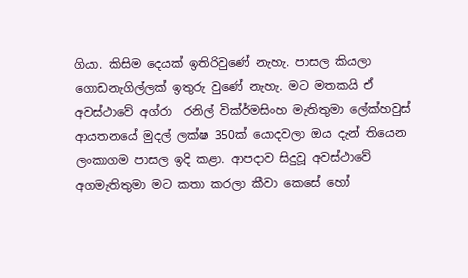ගියා. කිසිම දෙයක් ඉතිරිවුණේ නැහැ. පාසල කියලා ගොඩනැගිල්ලක් ඉතුරු වුණේ නැහැ. මට මතකයි ඒ අවස්ථාවේ අග්රා  රනිල් වික්ර්මසිංහ මැතිතුමා ලේක්හවුස් ආයතනයේ මුදල් ලක්ෂ 350ක් යොදවලා ඔය දැන් තියෙන ලංකාගම පාසල ඉදි කළා. ආපදාව සිදුවූ අවස්ථාවේ අගමැතිතුමා මට කතා කරලා කීවා කෙසේ හෝ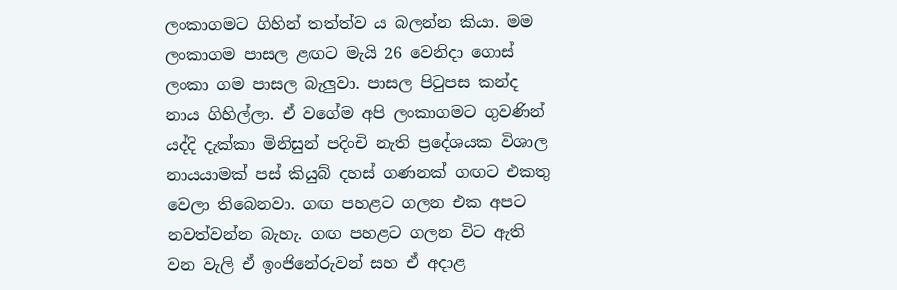ලංකාගමට ගිහින් තත්ත්ව ය බලන්න කියා. මම ලංකාගම පාසල ළඟට මැයි 26 වෙනිදා ගොස් ලංකා ගම පාසල බැලුවා. පාසල පිටුපස කන්ද නාය ගිහිල්ලා. ඒ වගේම අපි ලංකාගමට ගුවණින් යද්දි දැක්කා මිනිසුන් පදිංචි නැති ප්‍රදේශයක විශාල නායයාමක් පස් කියුබ් දහස් ගණනක් ගඟට එකතු වෙලා තිබෙනවා. ගඟ පහළට ගලන එක අපට නවත්වන්න බැහැ. ගඟ පහළට ගලන විට ඇති වන වැලි ඒ ඉංජිනේරුවන් සහ ඒ අදාළ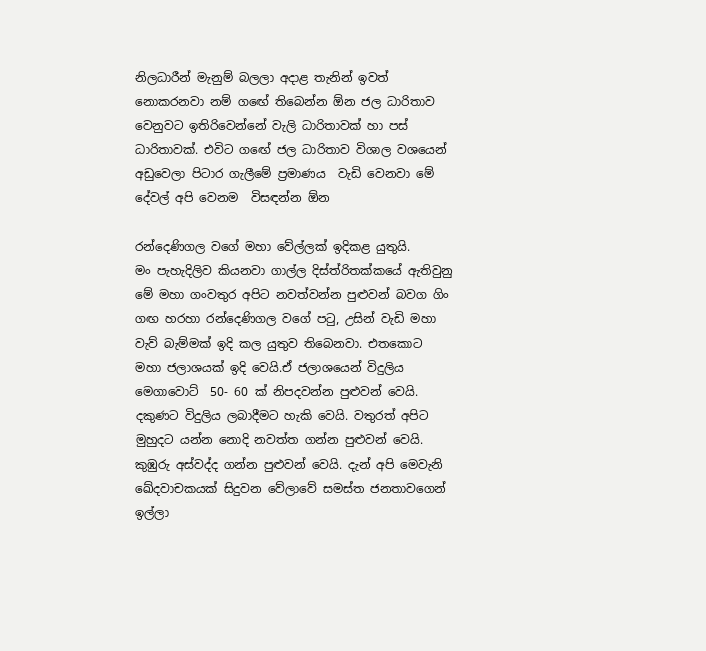නිලධාරීන් මැනුම් බලලා අදාළ තැනින් ඉවත් නොකරනවා නම් ගඟේ තිබෙන්න ඕන ජල ධාරිතාව වෙනුවට ඉතිරිවෙන්නේ වැලි ධාරිතාවක් හා පස් ධාරිතාවක්. එවිට ගඟේ ජල ධාරිතාව විශාල වශයෙන් අඩුවෙලා පිටාර ගැලීමේ ප්‍රමාණය  වැඩි වෙනවා මේ දේවල් අපි වෙනම  විසඳන්න ඕන

රන්දෙණිගල වගේ මහා වේල්ලක් ඉදිකළ යුතුයි.
මං පැහැදිලිව කියනවා ගාල්ල දිස්ත්රිතක්කයේ ඇතිවුනු මේ මහා ගංවතුර අපිට නවත්වන්න පුළුවන් බවග ගිං ගඟ හරහා රන්දෙණිගල වගේ පටු, උසින් වැඩි මහා වැව් බැම්මක් ඉදි කල යුතුව තිබෙනවා. එතකොට මහා ජලාශයක් ඉදි වෙයි.ඒ ජලාශයෙන් විදුලිය මෙගාවොට්  50- 60 ක් නිපදවන්න පුළුවන් වෙයි. දකුණට විදුලිය ලබාදීමට හැකි වෙයි. වතුරත් අපිට මුහුදට යන්න නොදි නවත්ත ගන්න පුළුවන් වෙයි. කුඹුරු අස්වද්ද ගන්න පුළුවන් වෙයි. දැන් අපි මෙවැනි ඛේදවාචකයක් සිදුවන වේලාවේ සමස්ත ජනතාවගෙන් ඉල්ලා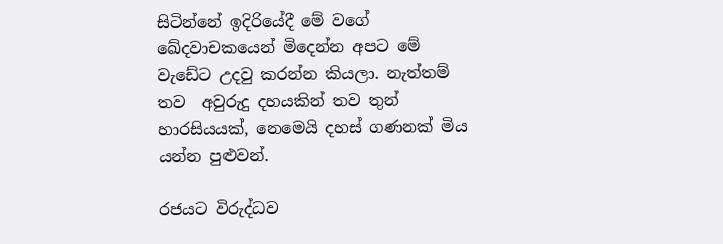සිටින්නේ ඉදිරියේදී මේ වගේ ඛේදවාචකයෙන් මිදෙන්න අපට මේ වැඩේට උදවු කරන්න කියලා. නැත්තම් තව  අවුරුදු දහයකින් තව තුන් හාරසියයක්, නෙමෙයි දහස් ගණනක් මිය යන්න පුළුවන්.

රජයට විරුද්ධව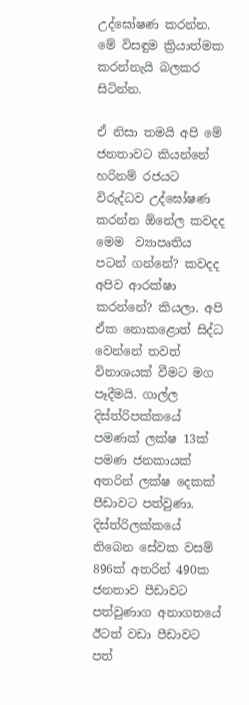උද්ඝෝෂණ කරන්න. මේ විසඳුම ක්‍රියාත්මක කරන්නැයි බලකර සිටින්න.

ඒ නිසා තමයි අපි මේ ජනතාවට කියන්නේ හරිනම් රජයට විරුද්ධව උද්ඝෝෂණ කරන්න ඕනේල කවදද මෙම  ව්‍යාපෘතිය පටන් ගන්නේ? කවදද අපිව ආරක්ෂා කරන්නේ? කියලා. අපි ඒක නොකළොත් සිද්ධ වෙන්නේ තවත් විනාශයක් වීමට මග පෑදීමයි. ගාල්ල දිස්ත්රිපක්කයේ පමණක් ලක්ෂ 13ක් පමණ ජනකායක් අතරින් ලක්ෂ දෙකක් පීඩාවට පත්වුණා. දිස්ත්රිලක්කයේ තිබෙන සේවක වසම් 896ක් අතරින් 490ක ජනතාව පීඩාවට පත්වුණාග අනාගතයේ ඊටත් වඩා පීඩාවට පත්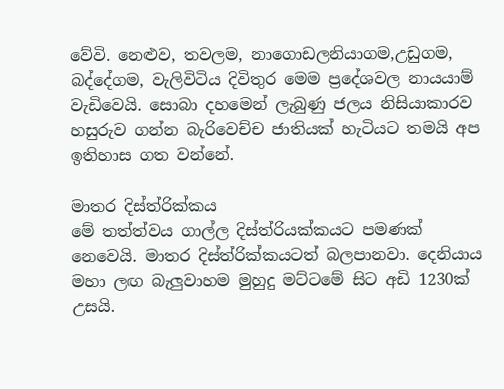වේවි. නෙළුව, තවලම, නාගොඩලනියාගම,උඩුගම, බද්දේගම, වැලිවිටිය දිවිතුර මෙම ප්‍රදේශවල නායයාම් වැඩිවෙයි. සොබා දහමෙන් ලැබුණු ජලය නිසියාකාරව හසුරුව ගන්න බැරිවෙච්ච ජාතියක් හැටියට තමයි අප ඉතිහාස ගත වන්නේ.

මාතර දිස්ත්රික්කය
මේ තත්ත්වය ගාල්ල දිස්ත්රියක්කයට පමණක් නෙවෙයි. මාතර දිස්ත්රික්කයටත් බලපානවා. දෙනියාය මහා ලඟ බැලුවාහම මුහුදු මට්ටමේ සිට අඩි 1230ක් උසයි.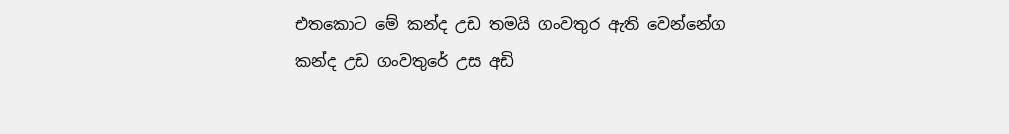එතකොට මේ කන්ද උඩ තමයි ගංවතුර ඇති වෙන්නේග කන්ද උඩ ගංවතුරේ උස අඩි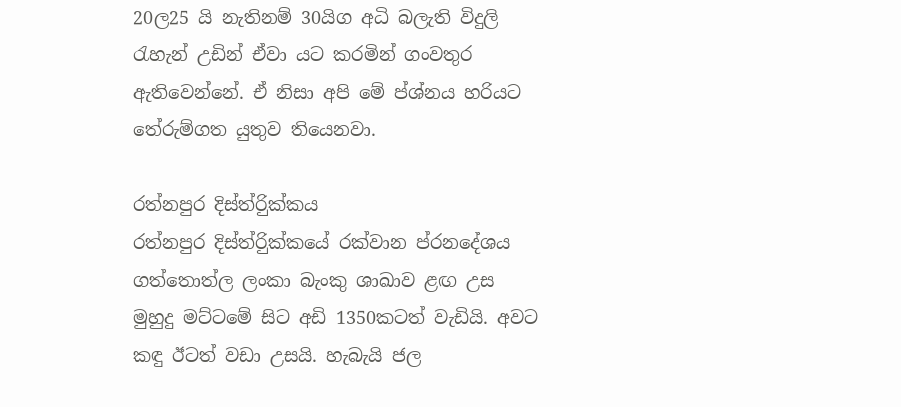20ල25 යි නැතිනම් 30යිග අධි බලැති විදුලි රැහැන් උඩින් ඒවා යට කරමින් ගංවතුර ඇතිවෙන්නේ. ඒ නිසා අපි මේ ප්ශ්නය හරියට තේරුම්ගත යුතුව තියෙනවා.

රත්නපුර දිස්ත්රිුක්කය
රත්නපුර දිස්ත්රිුක්කයේ රක්වාන ප්රනදේශය ගත්තොත්ල ලංකා බැංකු ශාඛාව ළඟ උස මුහුදු මට්ටමේ සිට අඩි 1350කටත් වැඩියි. අවට කඳු ඊටත් වඩා උසයි. හැබැයි ජල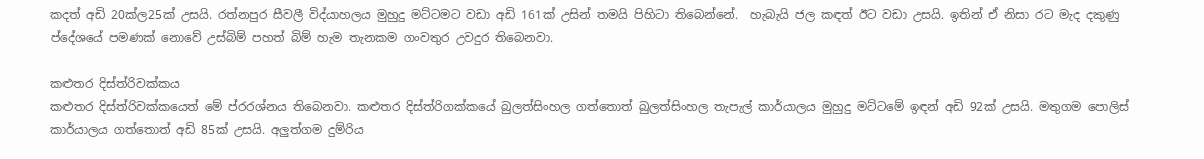කදත් අඩි 20ක්ල25ක් උසයි. රත්නපුර සීවලී විද්යාහලය මුහුදු මට්ටමට වඩා අඩි 161ක් උසින් තමයි පිහිටා තිබෙන්නේ.  හැබැයි ජල කඳත් ඊට වඩා උසයි. ඉතින් ඒ නිසා රට මැද දකුණු ප්දේශයේ පමණක් නොවේ උස්බිම් පහත් බිම් හැම තැනකම ගංවතුර උවදුර තිබෙනවා.

කළුතර දිස්ත්රිවක්කය
කළුතර දිස්ත්රිවක්කයෙත් මේ ප්රරශ්නය තිබෙනවා. කළුතර දිස්ත්රිගක්කයේ බුලත්සිංහල ගත්තොත් බුලත්සිංහල තැපැල් කාර්යාලය මුහුදු මට්ටමේ ඉඳන් අඩි 92ක් උසයි. මතුගම පොලිස් කාර්යාලය ගත්තොත් අඩි 85ක් උසයි. අලුත්ගම දුම්රිය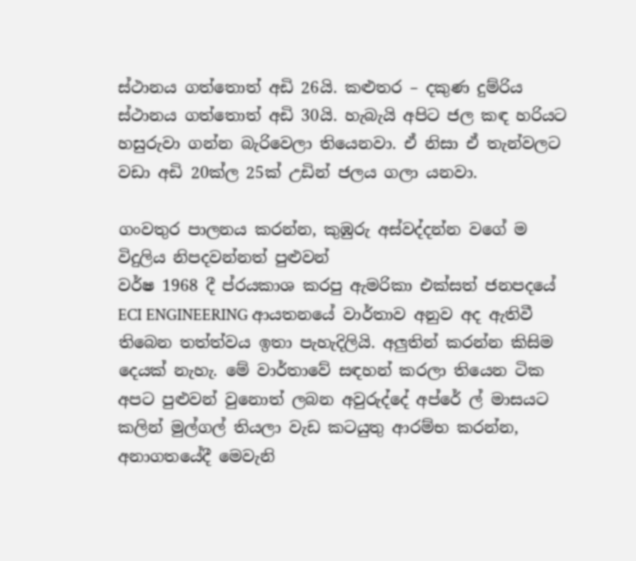ස්ථානය ගත්තොත් අඩි 26යි. කළුතර – දකුණ දුම්රිය ස්ථානය ගත්තොත් අඩි 30යි. හැබැයි අපිට ජල කඳ හරියට හසුරුවා ගන්න බැරිවෙලා තියෙනවා. ඒ නිසා ඒ තැන්වලට වඩා අඩි 20ක්ල 25ක් උඩින් ජලය ගලා යනවා.

ගංවතුර පාලනය කරන්න, කුඹුරු අස්වද්දන්න වගේ ම විදුලිය නිපදවන්නත් පුළුවන්
වර්ෂ 1968 දී ප්රයකාශ කරපු ඇමරිකා එක්සත් ජනපදයේ ECI ENGINEERING ආයතනයේ වාර්තාව අනුව අද ඇතිවී තිබෙන තත්ත්වය ඉතා පැහැදිලියි. අලුතින් කරන්න කිසිම දෙයක් නැහැ. මේ වාර්තාවේ සඳහන් කරලා තියෙන ටික අපට පුළුවන් වුනොත් ලබන අවුරුද්දේ අප්රේ ල් මාසයට කලින් මුල්ගල් තියලා වැඩ කටයුතු ආරම්භ කරන්න, අනාගතයේදී මෙවැනි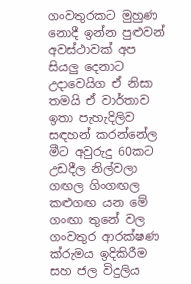ගංවතුරකට මුහුණ නොදී ඉන්න පුළුවන් අවස්ථාවක් අප සියලු දෙනාට උදාවෙයිග ඒ නිසා තමයි ඒ වාර්තාව ඉතා පැහැදිලිව සඳහන් කරන්නේල මීට අවුරුදු 60කට උඩදීල නිල්වලා ගඟල ගිංගඟල කළුගඟ යන මේ ගංඟා තුනේ වල ගංවතුර ආරක්ෂණ ක්රුමය ඉදිකිරීම සහ ජල විදුලිය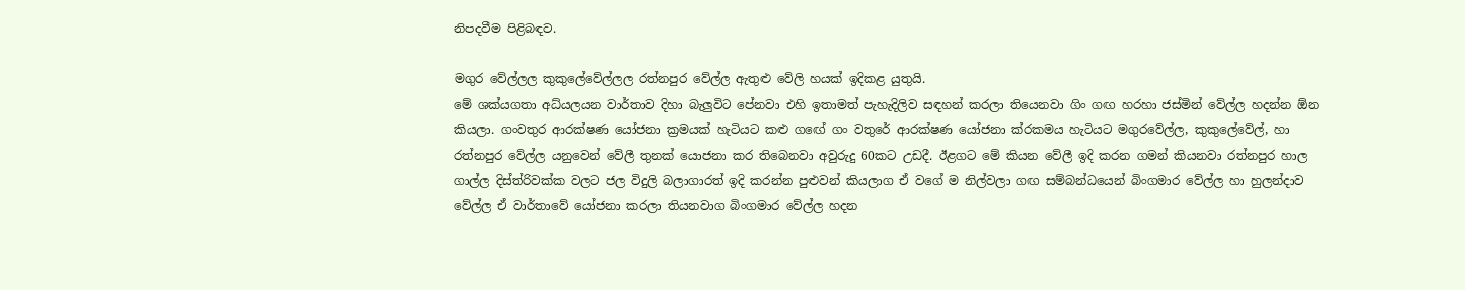නිපදවීම පිළිබඳව.

මගුර වේල්ලල කුකුලේවේල්ලල රත්නපුර වේල්ල ඇතුළු වේලි හයක් ඉදිකළ යුතුයි.
මේ ශක්යගතා අධ්යලයන වාර්තාව දිහා බැලුවිට පේනවා එහි ඉතාමත් පැහැදිලිව සඳහන් කරලා තියෙනවා ගිං ගඟ හරහා ජස්මින් වේල්ල හදන්න ඕන කියලා. ගංවතුර ආරක්ෂණ යෝජනා ක්‍රමයක් හැටියට කළු ගඟේ ගං වතුරේ ආරක්ෂණ යෝජනා ක්රකමය හැටියට මගුරවේල්ල, කුකුලේවේල්, හා රත්නපුර වේල්ල යනුවෙන් වේලී තුනක් යොජනා කර තිබෙනවා අවුරුදු 60කට උඩදී. ඊළගට මේ කියන වේලී ඉදි කරන ගමන් කියනවා රත්නපුර හාල ගාල්ල දිස්ත්රිවක්ක වලට ජල විදුලි බලාගාරත් ඉදි කරන්න පුළුවන් කියලාග ඒ වගේ ම නිල්වලා ගඟ සම්බන්ධයෙන් බිංගමාර වේල්ල හා හුලන්දාව වේල්ල ඒ වාර්තාවේ යෝජනා කරලා තියනවාග බිංගමාර වේල්ල හදන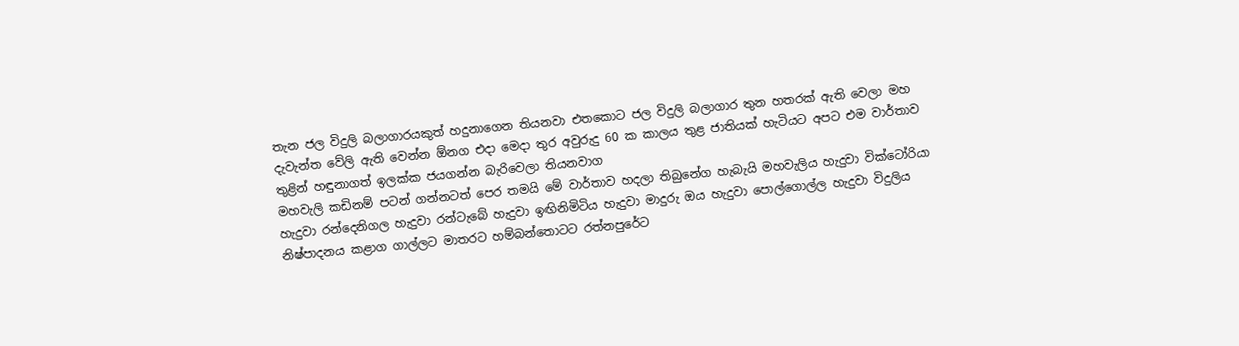තැන ජල විදුලි බලාගාරයකුත් හදුනාගෙන තියනවා එතකොට ජල විදුලි බලාගාර තුන හතරක් ඇති වෙලා මහ දැවැන්ත වේලි ඇති වෙන්න ඕනග එදා මෙදා තුර අවුරුදු 60 ක කාලය තුළ ජාතියක් හැටියට අපට එම වාර්තාව තුළින් හඳුනාගත් ඉලක්ක ජයගන්න බැරිවෙලා තියනවාග
මහවැලි කඩිනම් පටන් ගන්නටත් පෙර තමයි මේ වාර්තාව හදලා තිබුනේග හැබැයි මහවැලිය හැදුවා වික්ටෝරියා හැදුවා රන්දෙනිගල හැදුවා රන්ටැබේ හැදුවා ඉඟිනිමිටිය හැදුවා මාදුරු ඔය හැදුවා පොල්ගොල්ල හැදුවා විදුලිය නිෂ්පාදනය කළාග ගාල්ලට මාතරට හම්බන්තොටට රත්නපුරේට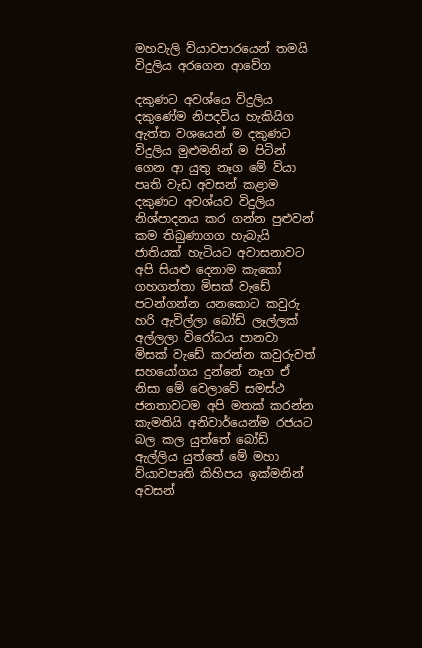මහවැලි ව්යාවපාරයෙන් තමයි  විදුලිය අරගෙන ආවේග

දකුණට අවශ්යෙ විදුලිය දකුණේම නිපදවිය හැකියිග
ඇත්ත වශයෙන් ම දකුණට විදුලිය මුළුමනින් ම පිටින් ගෙන ආ යුතු නෑග මේ ව්යා පෘති වැඩ අවසන් කළාම දකුණට අවශ්යව විදුලිය නිශ්පාදනය කර ගන්න පුළුවන් කම තිබුණාගග හැබැයි ජාතියක් හැටියට අවාසනාවට අපි සියළු දෙනාම කැකෝ ගහගත්තා මිසක් වැඩේ පටන්ගන්න යනකොට කවුරු හරි ඇවිල්ලා බෝඩ් ලෑල්ලක් අල්ලලා විරෝධය පානවා මිසක් වැඩේ කරන්න කවුරුවත් සහයෝගය දුන්නේ නෑග ඒ නිසා මේ වෙලාවේ සමස්ථ ජනතාවටම අපි මතක් කරන්න කැමතියි අනිවාර්යෙන්ම රජයට බල කල යුත්තේ බෝඩ් ඇල්ලිය යුත්තේ මේ මහා ව්යාවපෘති කිහිපය ඉක්මනින් අවසන්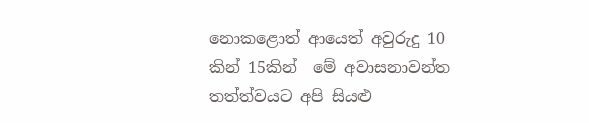නොකළොත් ආයෙත් අවුරුදු 10 කින් 15කින්  මේ අවාසනාවන්ත තත්ත්වයට අපි සියළු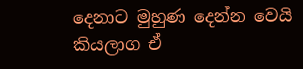දෙනාට මුහුණ දෙන්න වෙයි කියලාග ඒ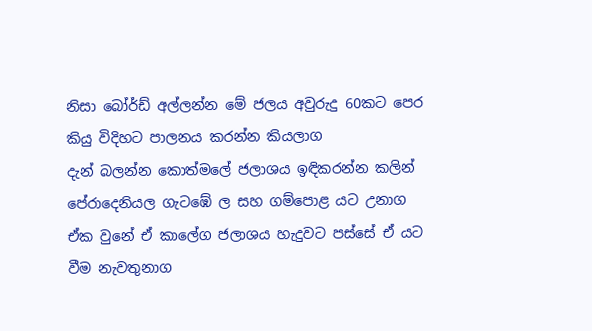නිසා බෝර්ඩ් අල්ලන්න මේ ජලය අවුරුදු 60කට පෙර කියු විදිහට පාලනය කරන්න කියලාග
දැන් බලන්න කොත්මලේ ජලාශය ඉඳිකරන්න කලින් පේරාදෙනියල ගැටඹේ ල සහ ගම්පොළ යට උනාග ඒක වුනේ ඒ කාලේග ජලාශය හැදුවට පස්සේ ඒ යට වීම නැවතුනාග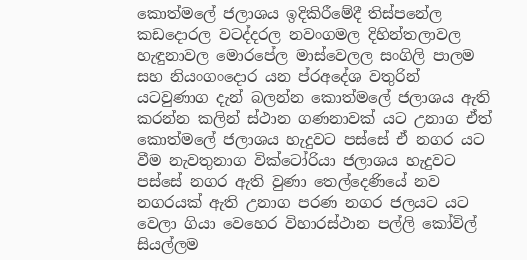කොත්මලේ ජලාශය ඉදිකිරීමේදී තිස්පනේල කඩදොරල වටද්දරල නවංගමල දිහින්තලාවල හැඳුනාවල මොරපේල මාස්වෙලල සංගිලි පාලම සහ නියංගංදොර යන ප්රඅදේශ වතුරින් යටවුණාග දැන් බලන්න කොත්මලේ ජලාශය ඇති කරන්න කලින් ස්ථාන ගණනාවක් යට උනාග ඒත් කොත්මලේ ජලාශය හැදුවට පස්සේ ඒ නගර යට වීම නැවතුනාග වික්ටෝරියා ජලාශය හැදුවට පස්සේ නගර ඇති වුණා තෙල්දෙණියේ නව නගරයක් ඇති උනාග පරණ නගර ජලයට යට වෙලා ගියා වෙහෙර විහාරස්ථාන පල්ලි කෝවිල් සියල්ලම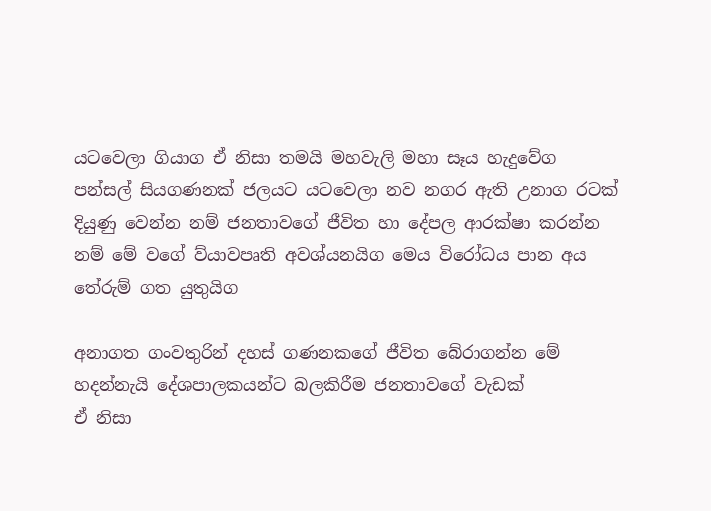යටවෙලා ගියාග ඒ නිසා තමයි මහවැලි මහා සෑය හැදුවේග පන්සල් සියගණනක් ජලයට යටවෙලා නව නගර ඇති උනාග රටක් දියුණු වෙන්න නම් ජනතාවගේ ජීවිත හා දේපල ආරක්ෂා කරන්න නම් මේ වගේ ව්යාවපෘති අවශ්යනයිග මෙය විරෝධය පාන අය තේරුම් ගත යුතුයිග

අනාගත ගංවතුරින් දහස් ගණනකගේ ජීවිත බේරාගන්න මේ හදන්නැයි දේශපාලකයන්ට බලකිරීම ජනතාවගේ වැඩක්
ඒ නිසා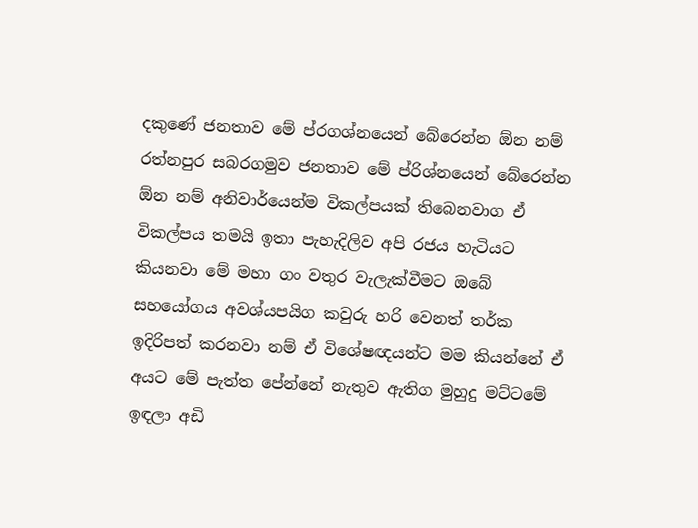දකුණේ ජනතාව මේ ප්රගශ්නයෙන් බේරෙන්න ඕන නම් රත්නපුර සබරගමුව ජනතාව මේ ප්රිශ්නයෙන් බේරෙන්න ඕන නම් අනිවාර්යෙන්ම විකල්පයක් තිබෙනවාග ඒ විකල්පය තමයි ඉතා පැහැදිලිව අපි රජය හැටියට කියනවා මේ මහා ගං වතුර වැලැක්වීමට ඔබේ සහයෝගය අවශ්යපයිග කවුරු හරි වෙනත් තර්ක ඉදිරිපත් කරනවා නම් ඒ විශේෂඥයන්ට මම කියන්නේ ඒ අයට මේ පැත්ත පේන්නේ නැතුව ඇතිග මුහුදු මට්ටමේ ඉඳලා අඩි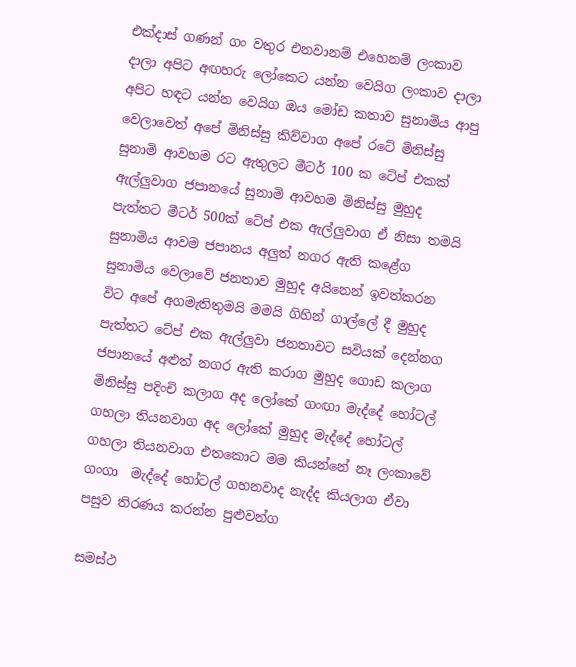එක්දාස් ගණන් ගං වතුර එනවානම් එහෙනම් ලංකාව දාලා අපිට අඟහරු ලෝකෙට යන්න වෙයිග ලංකාව දාලා අපිට හඳට යන්න වෙයිග ඔය මෝඩ කතාව සුනාමිය ආපු වෙලාවෙත් අපේ මිනිස්සු කිව්වාග අපේ රටේ මිනිස්සු සුනාමි ආවහම රට ඇතුලට මීටර් 100 ක ටේප් එකක් ඇල්ලුවාග ජපානයේ සුනාමි ආවහම මිනිස්සු මුහුද පැත්තට මීටර් 500ක් ටේප් එක ඇල්ලුවාග ඒ නිසා තමයි සුනාමිය ආවම ජපානය අලුත් නගර ඇති කළේග සුනාමිය වෙලාවේ ජනතාව මුහුද අයිනෙන් ඉවත්කරන විට අපේ අගමැතිතුමයි මමයි ගිහින් ගාල්ලේ දී මුහුද පැත්තට ටේප් එක ඇල්ලුවා ජනතාවට සවියක් දෙන්නග ජපානයේ අළුත් නගර ඇති කරාග මුහුද ගොඩ කලාග මිනිස්සු පදිංචි කලාග අද ලෝකේ ගංඟා මැද්දේ හෝටල් ගහලා තියනවාග අද ලෝකේ මුහුද මැද්දේ හෝටල් ගහලා තියනවාග එතකොට මම කියන්නේ නෑ ලංකාවේ ගංගා  මැද්දේ හෝටල් ගහනවාද නැද්ද කියලාග ඒවා පසුව තිරණය කරන්න පුළුවන්ග

සමස්ථ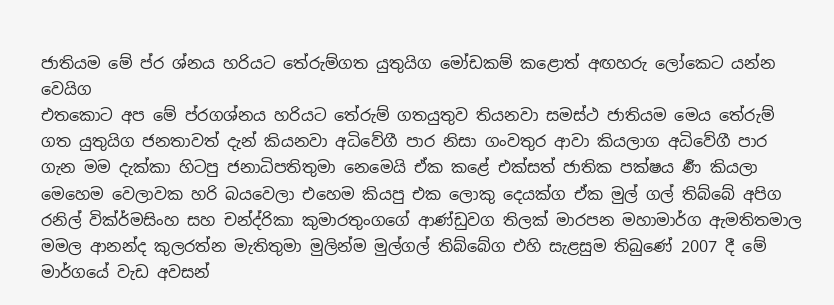ජාතියම මේ ප්ර ශ්නය හරියට තේරුම්ගත යුතුයිග මෝඩකම් කළොත් අඟහරු ලෝකෙට යන්න වෙයිග
එතකොට අප මේ ප්රගශ්නය හරියට තේරුම් ගතයුතුව තියනවා සමස්ථ ජාතියම මෙය තේරුම් ගත යුතුයිග ජනතාවත් දැන් කියනවා අධිවේගී පාර නිසා ගංවතුර ආවා කියලාග අධිවේගී පාර ගැන මම දැක්කා හිටපු ජනාධිපතිතුමා නෙමෙයි ඒක කළේ එක්සත් ජාතික පක්ෂය ර්‍ණ කියලා මෙහෙම වෙලාවක හරි බයවෙලා එහෙම කියපු එක ලොකු දෙයක්ග ඒක මුල් ගල් තිබ්බේ අපිග රනිල් වික්ර්මසිංහ සහ චන්ද්රිකා කුමාරතුංගගේ ආණ්ඩුවග තිලක් මාරපන මහාමාර්ග ඇමතිතමාල මමල ආනන්ද කුලරත්න මැතිතුමා මුලින්ම මුල්ගල් තිබ්බේග එහි සැළසුම තිබුණේ 2007 දී මේ මාර්ගයේ වැඩ අවසන්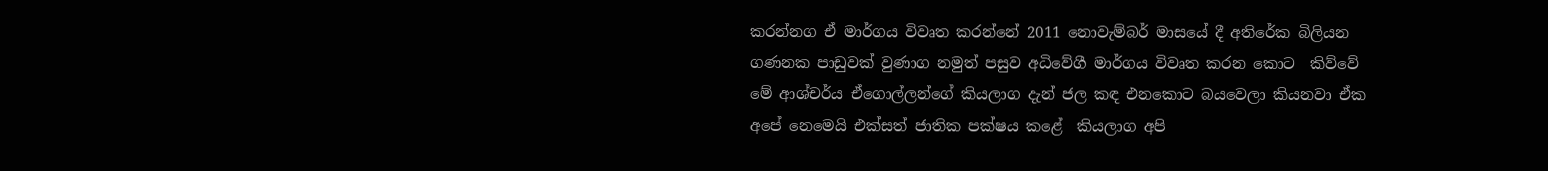කරන්නග ඒ මාර්ගය විවෘත කරන්නේ 2011 නොවැම්බර් මාසයේ දී අතිරේක බිලියන ගණනක පාඩුවක් වුණාග නමුත් පසුව අධිවේගී මාර්ගය විවෘත කරන කොට  කිව්වේ මේ ආශ්චර්ය ඒගොල්ලන්ගේ කියලාග දැන් ජල කඳ එනකොට බයවෙලා කියනවා ඒක අපේ නෙමෙයි එක්සත් ජාතික පක්ෂය කළේ  කියලාග අපි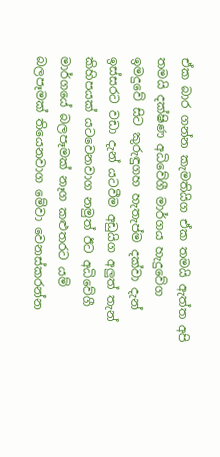ඒක බාර ගන්න කැමතියිග ඒක තමයි ඇත්ත අපි තමයි දක්ෂිණ අධිවේගී මාර්ගය හැදුවේග
ඉමදුවේ සිට කුරුඳුගහ හැතැප්ම දක්වා දැන් ඉස්සරට වඩා දැන් යටවීම අඩුයිග අලුත් තැන් කිහිපයක් යටවෙනවාග නමුත් ඊට අධිවේගී මාර්ගයේ බලපෑමක් නෑග කළුතරට යම් බලපෑමක් තියෙනවාග මේවා වෙනස්කරන්න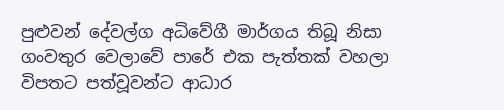පුළුවන් දේවල්ග අධිවේගී මාර්ගය තිබූ නිසා ගංවතුර වෙලාවේ පාරේ එක පැත්තක් වහලා විපතට පත්වූවන්ට ආධාර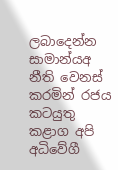ලබාදෙන්න සාමාන්යඅ නීති වෙනස් කරමින් රජය කටයුතු කළාග අපි අධිවේගී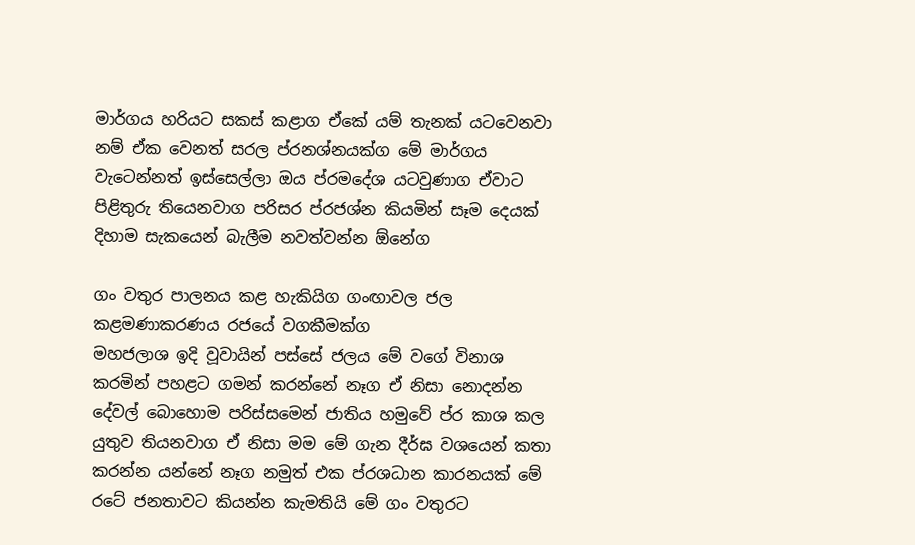මාර්ගය හරියට සකස් කළාග ඒකේ යම් තැනක් යටවෙනවා නම් ඒක වෙනත් සරල ප්රනශ්නයක්ග මේ මාර්ගය වැටෙන්නත් ඉස්සෙල්ලා ඔය ප්රමදේශ යටවුණාග ඒවාට පිළිතුරු තියෙනවාග පරිසර ප්රජශ්න කියමින් සෑම දෙයක් දිහාම සැකයෙන් බැලීම නවත්වන්න ඕනේග

ගං වතුර පාලනය කළ හැකියිග ගංඟාවල ජල කළමණාකරණය රජයේ වගකීමක්ග
මහජලාශ ඉදි වූවායින් පස්සේ ජලය මේ වගේ විනාශ කරමින් පහළට ගමන් කරන්නේ නෑග ඒ නිසා නොදන්න දේවල් බොහොම පරිස්සමෙන් ජාතිය හමුවේ ප්ර කාශ කල යුතුව තියනවාග ඒ නිසා මම මේ ගැන දීර්ඝ වශයෙන් කතා කරන්න යන්නේ නෑග නමුත් එක ප්රශධාන කාරනයක් මේ රටේ ජනතාවට කියන්න කැමතියි මේ ගං වතුරට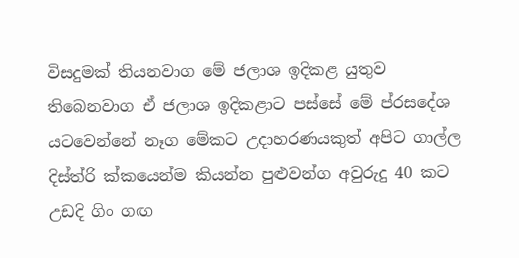විසදුමක් තියනවාග මේ ජලාශ ඉදිකළ යුතුව තිබෙනවාග ඒ ජලාශ ඉදිකළාට පස්සේ මේ ප්රසදේශ යටවෙන්නේ නෑග මේකට උදාහරණයකුත් අපිට ගාල්ල දිස්ත්රි ක්කයෙන්ම කියන්න පුළුවන්ග අවුරුදු 40 කට උඩදි ගිං ගඟ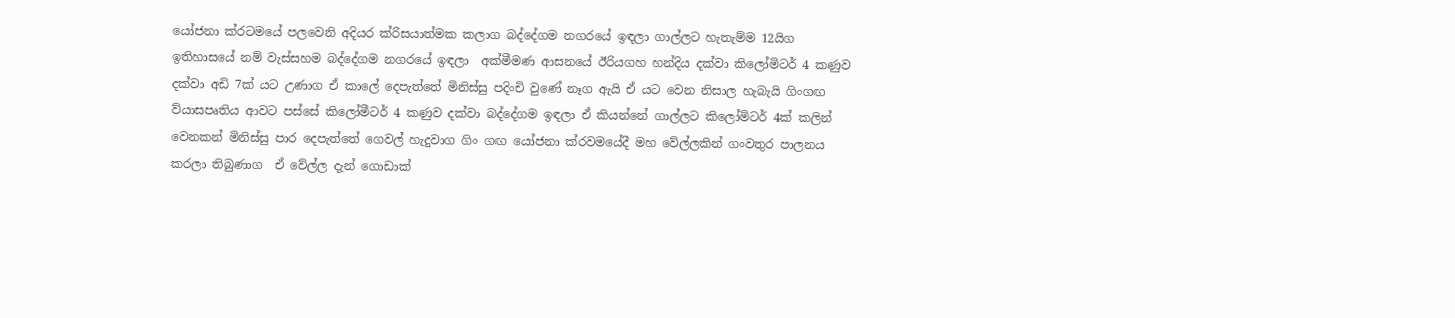යෝජනා ක්රටමයේ පලවෙනි අදියර ක්රිසයාත්මක කලාග බද්දේගම නගරයේ ඉඳලා ගාල්ලට හැතැම්ම 12යිග ඉතිහාසයේ නම් වැස්සහම බද්දේගම නගරයේ ඉඳලා  අක්මීමණ ආසනයේ ඊරියගහ හන්දිය දක්වා කිලෝමිටර් 4 කණුව දක්වා අඩි 7ක් යට උණාග ඒ කාලේ දෙපැත්තේ මිනිස්සු පදිංචි වුණේ නෑග ඇයි ඒ යට වෙන නිසාල හැබැයි ගිංගඟ ව්යාසපෘතිය ආවට පස්සේ කිලෝමීටර් 4 කණුව දක්වා බද්දේගම ඉඳලා ඒ කියන්නේ ගාල්ලට කිලෝමිටර් 4ක් කලින් වෙනකන් මිනිස්සු පාර දෙපැත්තේ ගෙවල් හැදුවාග ගිං ගඟ යෝජනා ක්රවමයේදී මහ වේල්ලකින් ගංවතුර පාලනය කරලා තිබුණාග  ඒ වේල්ල දැන් ගොඩාක්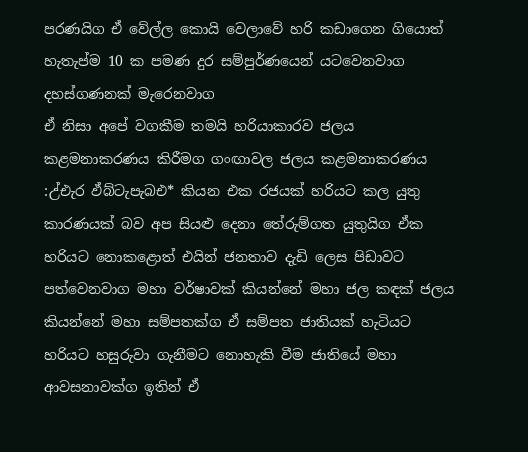පරණයිග ඒ වේල්ල කොයි වෙලාවේ හරි කඩාගෙන ගියොත් හැතැප්ම 10 ක පමණ දුර සම්පුර්ණයෙන් යටවෙනවාග දහස්ගණනක් මැරෙනවාග
ඒ නිසා අපේ වගකීම තමයි හරියාකාරව ජලය කළමනාකරණය කිරීමග ගංඟාවල ජලය කළමනාකරණය :උ්එැර ඵ්බ්ටැපැබඑ* කියන එක රජයක් හරියට කල යුතු කාරණයක් බව අප සියළු දෙනා තේරුම්ගත යුතුයිග ඒක හරියට නොකළොත් එයින් ජනතාව දැඩි ලෙස පිඩාවට පත්වෙනවාග මහා වර්ෂාවක් කියන්නේ මහා ජල කඳක් ජලය කියන්නේ මහා සම්පතක්ග ඒ සම්පත ජාතියක් හැටියට හරියට හසුරුවා ගැනීමට නොහැකි වීම ජාතියේ මහා ආවසනාවක්ග ඉතින් ඒ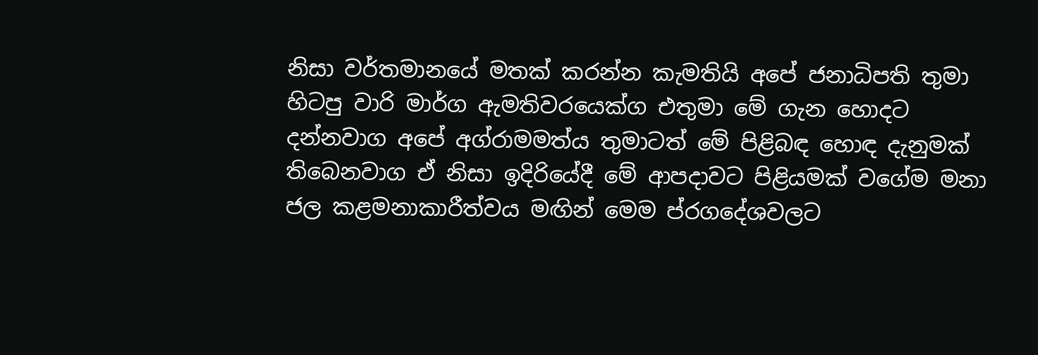නිසා වර්තමානයේ මතක් කරන්න කැමතියි අපේ ජනාධිපති තුමා හිටපු වාරි මාර්ග ඇමතිවරයෙක්ග එතුමා මේ ගැන හොදට දන්නවාග අපේ අග්රාමමත්ය තුමාටත් මේ පිළිබඳ හොඳ දැනුමක් තිබෙනවාග ඒ නිසා ඉදිරියේදී මේ ආපදාවට පිළියමක් වගේම මනා ජල කළමනාකාරීත්වය මඟින් මෙම ප්රගදේශවලට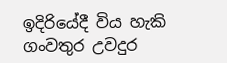ඉදිරියේදී විය හැකි ගංවතුර උවදුර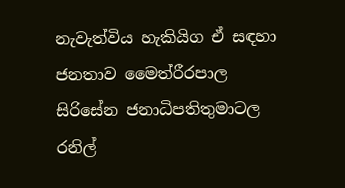නැවැත්විය හැකියිග ඒ සඳහා ජනතාව මෛත්රීරපාල සිරිසේන ජනාධිපතිතුමාටල රනිල්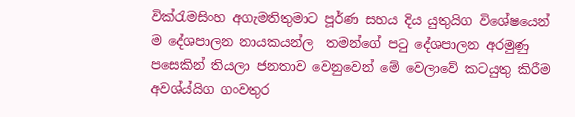වික්රැමසිංහ අගැමතිතුමාට පූර්ණ සහය දිය යුතුයිග විශේෂයෙන් ම දේශපාලන නායකයන්ල  තමන්ගේ පටු දේශපාලන අරමුණු පසෙකින් තියලා ජනතාව වෙනුවෙන් මේ වෙලාවේ කටයුතු කිරීම අවශ්ය්යිග ගංවතුර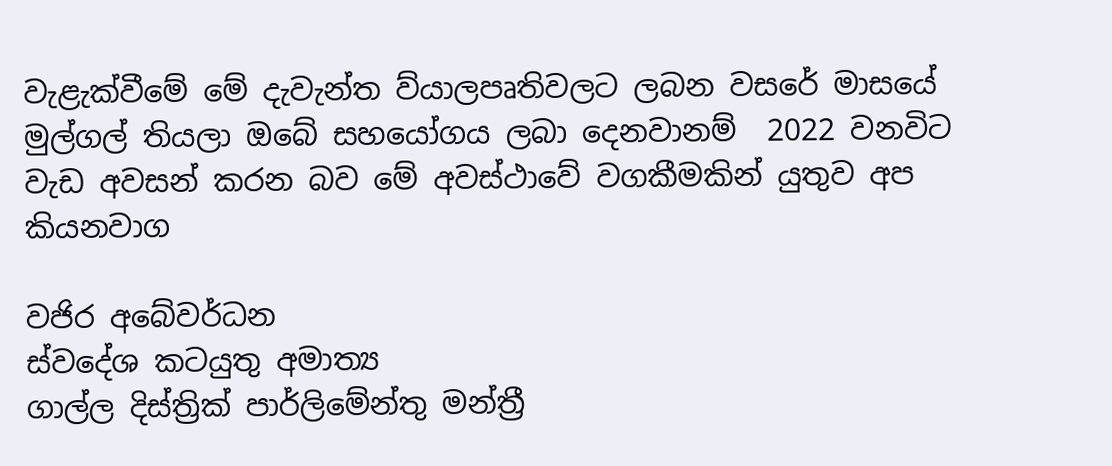වැළැක්වීමේ මේ දැවැන්ත ව්යාලපෘතිවලට ලබන වසරේ මාසයේ මුල්ගල් තියලා ඔබේ සහයෝගය ලබා දෙනවානම්  2022 වනවිට වැඩ අවසන් කරන බව මේ අවස්ථාවේ වගකීමකින් යුතුව අප කියනවාග

වජිර අබේවර්ධන
ස්වදේශ කටයුතු අමාත්‍ය
ගාල්ල දිස්ත්‍රික් පාර්ලිමේන්තු මන්ත්‍රී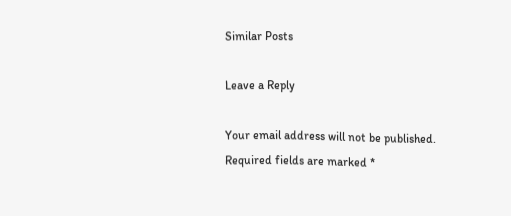Similar Posts

Leave a Reply

Your email address will not be published. Required fields are marked *